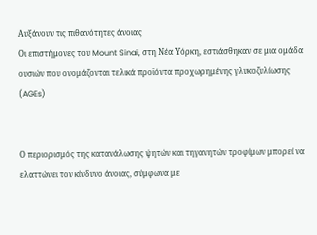Αυξάνουν τις πιθανότητες άνοιας
Οι επιστήμονες του Mount Sinai, στη Νέα Υόρκη, εστιάσθηκαν σε μια ομάδα ουσιών που ονομάζονται τελικά προϊόντα προχωρημένης γλυκοζυλίωσης (AGEs)


Ο περιορισμός της κατανάλωσης ψητών και τηγανητών τροφίμων μπορεί να ελαττώνει τον κίνδυνο άνοιας, σύμφωνα με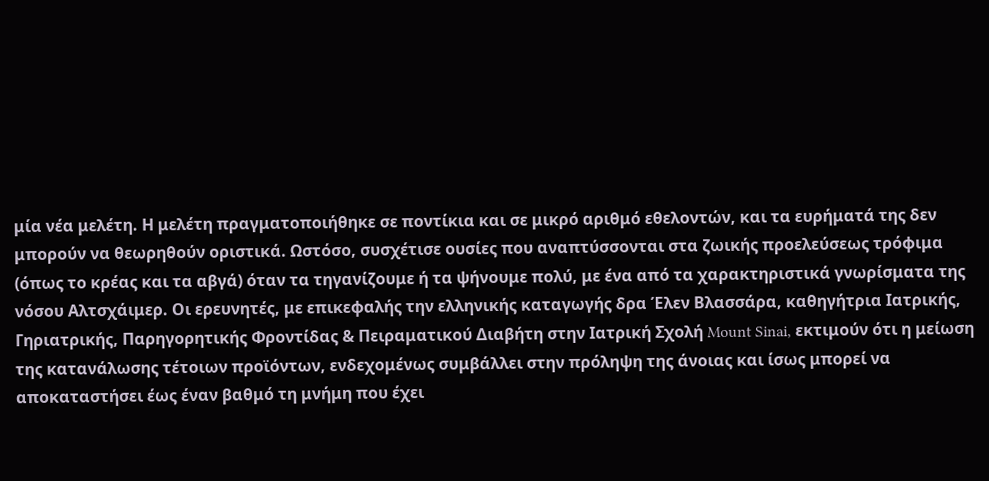μία νέα μελέτη. Η μελέτη πραγματοποιήθηκε σε ποντίκια και σε μικρό αριθμό εθελοντών, και τα ευρήματά της δεν μπορούν να θεωρηθούν οριστικά. Ωστόσο, συσχέτισε ουσίες που αναπτύσσονται στα ζωικής προελεύσεως τρόφιμα (όπως το κρέας και τα αβγά) όταν τα τηγανίζουμε ή τα ψήνουμε πολύ, με ένα από τα χαρακτηριστικά γνωρίσματα της νόσου Αλτσχάιμερ. Οι ερευνητές, με επικεφαλής την ελληνικής καταγωγής δρα Έλεν Βλασσάρα, καθηγήτρια Ιατρικής, Γηριατρικής, Παρηγορητικής Φροντίδας & Πειραματικού Διαβήτη στην Ιατρική Σχολή Mount Sinai, εκτιμούν ότι η μείωση της κατανάλωσης τέτοιων προϊόντων, ενδεχομένως συμβάλλει στην πρόληψη της άνοιας και ίσως μπορεί να αποκαταστήσει έως έναν βαθμό τη μνήμη που έχει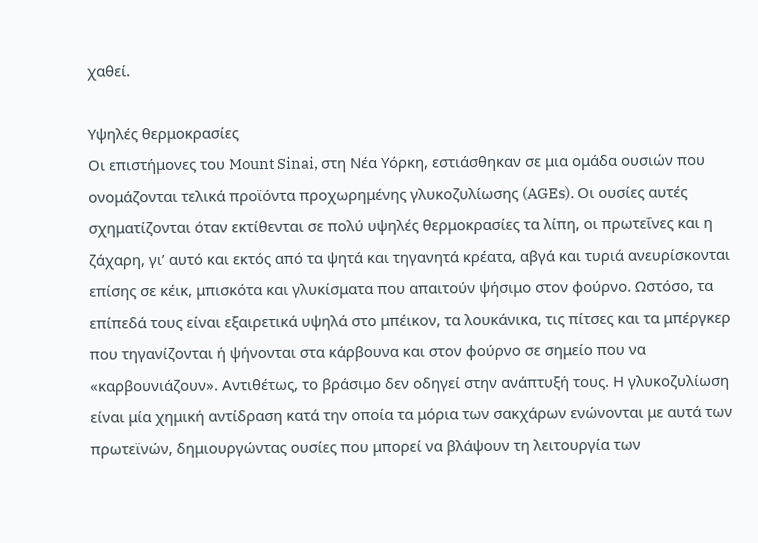χαθεί.

Υψηλές θερμοκρασίες
Οι επιστήμονες του Mount Sinai, στη Νέα Υόρκη, εστιάσθηκαν σε μια ομάδα ουσιών που ονομάζονται τελικά προϊόντα προχωρημένης γλυκοζυλίωσης (AGEs). Οι ουσίες αυτές σχηματίζονται όταν εκτίθενται σε πολύ υψηλές θερμοκρασίες τα λίπη, οι πρωτεΐνες και η ζάχαρη, γι’ αυτό και εκτός από τα ψητά και τηγανητά κρέατα, αβγά και τυριά ανευρίσκονται επίσης σε κέικ, μπισκότα και γλυκίσματα που απαιτούν ψήσιμο στον φούρνο. Ωστόσο, τα επίπεδά τους είναι εξαιρετικά υψηλά στο μπέικον, τα λουκάνικα, τις πίτσες και τα μπέργκερ που τηγανίζονται ή ψήνονται στα κάρβουνα και στον φούρνο σε σημείο που να «καρβουνιάζουν». Αντιθέτως, το βράσιμο δεν οδηγεί στην ανάπτυξή τους. Η γλυκοζυλίωση είναι μία χημική αντίδραση κατά την οποία τα μόρια των σακχάρων ενώνονται με αυτά των πρωτεϊνών, δημιουργώντας ουσίες που μπορεί να βλάψουν τη λειτουργία των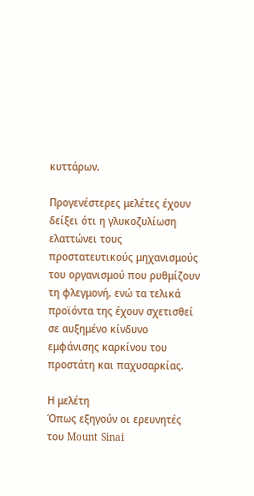κυττάρων.

Προγενέστερες μελέτες έχουν δείξει ότι η γλυκοζυλίωση ελαττώνει τους προστατευτικούς μηχανισμούς του οργανισμού που ρυθμίζουν τη φλεγμονή, ενώ τα τελικά προϊόντα της έχουν σχετισθεί σε αυξημένο κίνδυνο εμφάνισης καρκίνου του προστάτη και παχυσαρκίας.

Η μελέτη
Όπως εξηγούν οι ερευνητές του Mount Sinai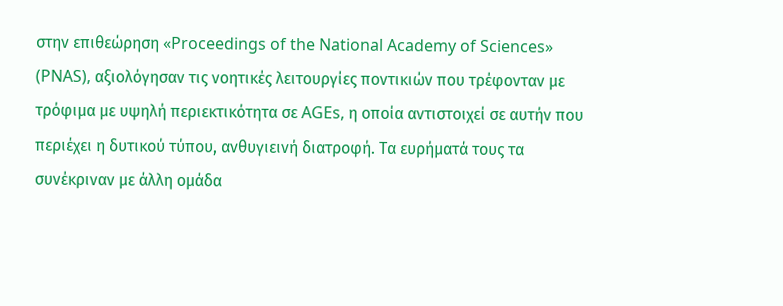στην επιθεώρηση «Proceedings of the National Academy of Sciences» (PNAS), αξιολόγησαν τις νοητικές λειτουργίες ποντικιών που τρέφονταν με τρόφιμα με υψηλή περιεκτικότητα σε AGEs, η οποία αντιστοιχεί σε αυτήν που περιέχει η δυτικού τύπου, ανθυγιεινή διατροφή. Τα ευρήματά τους τα συνέκριναν με άλλη ομάδα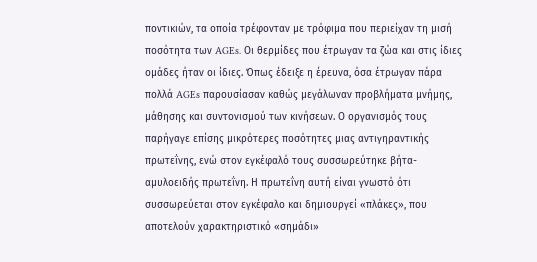ποντικιών, τα οποία τρέφονταν με τρόφιμα που περιείχαν τη μισή ποσότητα των AGEs. Οι θερμίδες που έτρωγαν τα ζώα και στις ίδιες ομάδες ήταν οι ίδιες. Όπως έδειξε η έρευνα, όσα έτρωγαν πάρα πολλά AGEs παρουσίασαν καθώς μεγάλωναν προβλήματα μνήμης, μάθησης και συντονισμού των κινήσεων. Ο οργανισμός τους παρήγαγε επίσης μικρότερες ποσότητες μιας αντιγηραντικής πρωτεΐνης, ενώ στον εγκέφαλό τους συσσωρεύτηκε βήτα-αμυλοειδής πρωτεΐνη. Η πρωτεΐνη αυτή είναι γνωστό ότι συσσωρεύεται στον εγκέφαλο και δημιουργεί «πλάκες», που αποτελούν χαρακτηριστικό «σημάδι»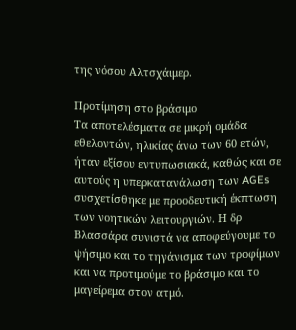της νόσου Αλτσχάιμερ.

Προτίμηση στο βράσιμο
Τα αποτελέσματα σε μικρή ομάδα εθελοντών, ηλικίας άνω των 60 ετών, ήταν εξίσου εντυπωσιακά, καθώς και σε αυτούς η υπερκατανάλωση των AGEs συσχετίσθηκε με προοδευτική έκπτωση των νοητικών λειτουργιών. Η δρ Βλασσάρα συνιστά να αποφεύγουμε το ψήσιμο και το τηγάνισμα των τροφίμων και να προτιμούμε το βράσιμο και το μαγείρεμα στον ατμό.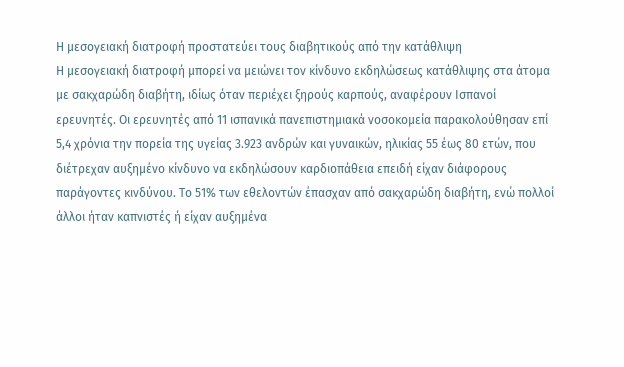Η μεσογειακή διατροφή προστατεύει τους διαβητικούς από την κατάθλιψη
Η μεσογειακή διατροφή μπορεί να μειώνει τον κίνδυνο εκδηλώσεως κατάθλιψης στα άτομα με σακχαρώδη διαβήτη, ιδίως όταν περιέχει ξηρούς καρπούς, αναφέρουν Ισπανοί ερευνητές. Οι ερευνητές από 11 ισπανικά πανεπιστημιακά νοσοκομεία παρακολούθησαν επί 5,4 χρόνια την πορεία της υγείας 3.923 ανδρών και γυναικών, ηλικίας 55 έως 80 ετών, που διέτρεχαν αυξημένο κίνδυνο να εκδηλώσουν καρδιοπάθεια επειδή είχαν διάφορους παράγοντες κινδύνου. Το 51% των εθελοντών έπασχαν από σακχαρώδη διαβήτη, ενώ πολλοί άλλοι ήταν καπνιστές ή είχαν αυξημένα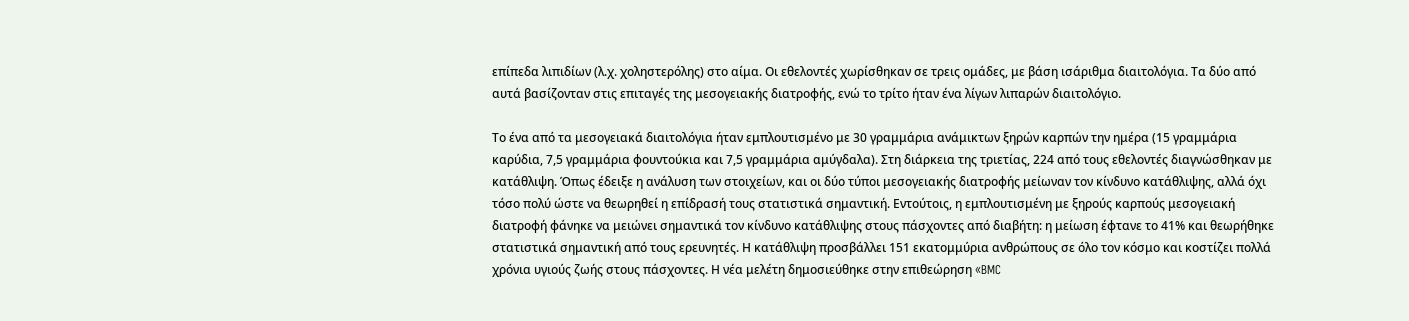επίπεδα λιπιδίων (λ.χ. χοληστερόλης) στο αίμα. Οι εθελοντές χωρίσθηκαν σε τρεις ομάδες, με βάση ισάριθμα διαιτολόγια. Τα δύο από αυτά βασίζονταν στις επιταγές της μεσογειακής διατροφής, ενώ το τρίτο ήταν ένα λίγων λιπαρών διαιτολόγιο.

Το ένα από τα μεσογειακά διαιτολόγια ήταν εμπλουτισμένο με 30 γραμμάρια ανάμικτων ξηρών καρπών την ημέρα (15 γραμμάρια καρύδια, 7,5 γραμμάρια φουντούκια και 7,5 γραμμάρια αμύγδαλα). Στη διάρκεια της τριετίας, 224 από τους εθελοντές διαγνώσθηκαν με κατάθλιψη. Όπως έδειξε η ανάλυση των στοιχείων, και οι δύο τύποι μεσογειακής διατροφής μείωναν τον κίνδυνο κατάθλιψης, αλλά όχι τόσο πολύ ώστε να θεωρηθεί η επίδρασή τους στατιστικά σημαντική. Εντούτοις, η εμπλουτισμένη με ξηρούς καρπούς μεσογειακή διατροφή φάνηκε να μειώνει σημαντικά τον κίνδυνο κατάθλιψης στους πάσχοντες από διαβήτη: η μείωση έφτανε το 41% και θεωρήθηκε στατιστικά σημαντική από τους ερευνητές. Η κατάθλιψη προσβάλλει 151 εκατομμύρια ανθρώπους σε όλο τον κόσμο και κοστίζει πολλά χρόνια υγιούς ζωής στους πάσχοντες. Η νέα μελέτη δημοσιεύθηκε στην επιθεώρηση «BMC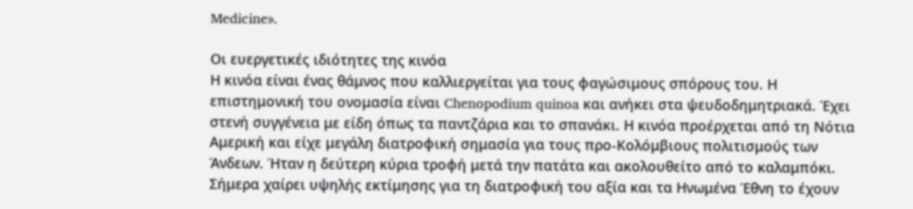Medicine».

Οι ευεργετικές ιδιότητες της κινόα
Η κινόα είναι ένας θάμνος που καλλιεργείται για τους φαγώσιμους σπόρους του. Η επιστημονική του ονομασία είναι Chenopodium quinoa και ανήκει στα ψευδοδημητριακά. Έχει στενή συγγένεια με είδη όπως τα παντζάρια και το σπανάκι. Η κινόα προέρχεται από τη Νότια Αμερική και είχε μεγάλη διατροφική σημασία για τους προ-Κολόμβιους πολιτισμούς των Άνδεων. Ήταν η δεύτερη κύρια τροφή μετά την πατάτα και ακολουθείτο από το καλαμπόκι. Σήμερα χαίρει υψηλής εκτίμησης για τη διατροφική του αξία και τα Ηνωμένα Έθνη το έχουν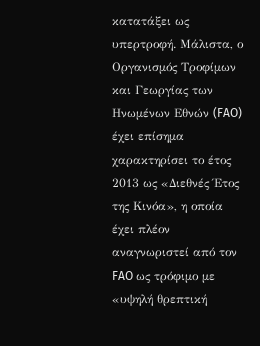κατατάξει ως υπερτροφή. Μάλιστα, ο Οργανισμός Τροφίμων και Γεωργίας των Ηνωμένων Εθνών (FAO) έχει επίσημα χαρακτηρίσει το έτος 2013 ως «Διεθνές Έτος της Κινόα», η οποία έχει πλέον αναγνωριστεί από τον FAO ως τρόφιμο με «υψηλή θρεπτική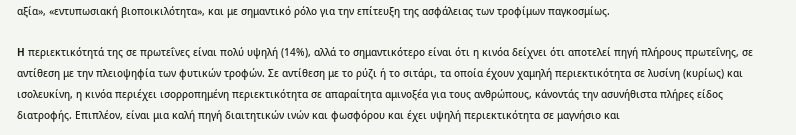αξία», «εντυπωσιακή βιοποικιλότητα», και με σημαντικό ρόλο για την επίτευξη της ασφάλειας των τροφίμων παγκοσμίως.

H περιεκτικότητά της σε πρωτεΐνες είναι πολύ υψηλή (14%), αλλά το σημαντικότερο είναι ότι η κινόα δείχνει ότι αποτελεί πηγή πλήρους πρωτεΐνης, σε αντίθεση με την πλειοψηφία των φυτικών τροφών. Σε αντίθεση με το ρύζι ή το σιτάρι, τα οποία έχουν χαμηλή περιεκτικότητα σε λυσίνη (κυρίως) και ισολευκίνη, η κινόα περιέχει ισορροπημένη περιεκτικότητα σε απαραίτητα αμινοξέα για τους ανθρώπους, κάνοντάς την ασυνήθιστα πλήρες είδος διατροφής. Επιπλέον, είναι μια καλή πηγή διαιτητικών ινών και φωσφόρου και έχει υψηλή περιεκτικότητα σε μαγνήσιο και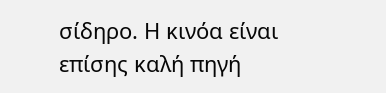σίδηρο. Η κινόα είναι επίσης καλή πηγή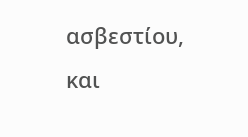ασβεστίου, και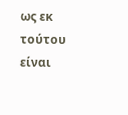ως εκ τούτου είναι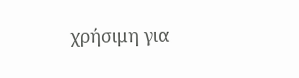χρήσιμη για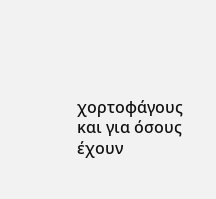χορτοφάγους και για όσους έχουν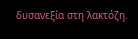δυσανεξία στη λακτόζη.